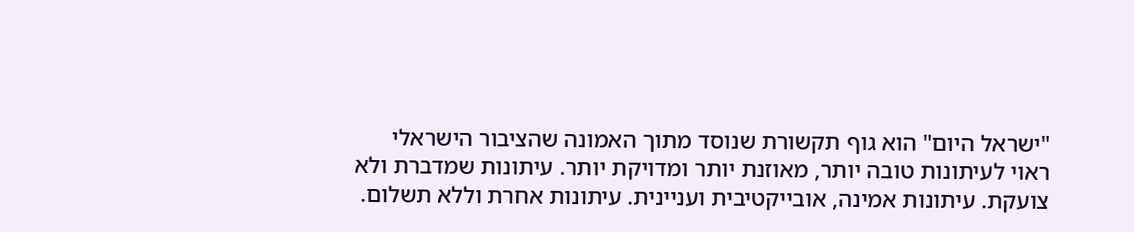"ישראל היום" הוא גוף תקשורת שנוסד מתוך האמונה שהציבור הישראלי ראוי לעיתונות טובה יותר, מאוזנת יותר ומדויקת יותר. עיתונות שמדברת ולא צועקת. עיתונות אמינה, אובייקטיבית ועניינית. עיתונות אחרת וללא תשלום.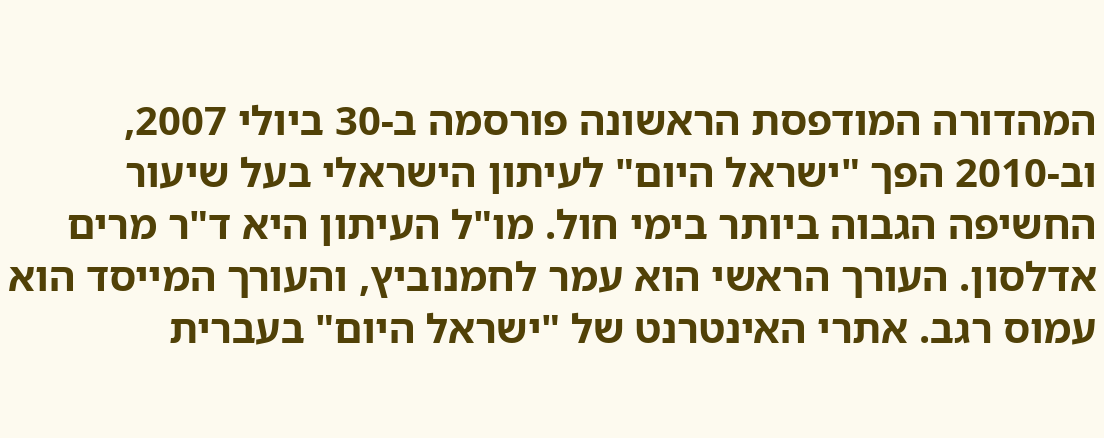המהדורה המודפסת הראשונה פורסמה ב-30 ביולי 2007, וב-2010 הפך "ישראל היום" לעיתון הישראלי בעל שיעור החשיפה הגבוה ביותר בימי חול. מו"ל העיתון היא ד"ר מרים אדלסון. העורך הראשי הוא עמר לחמנוביץ, והעורך המייסד הוא עמוס רגב. אתרי האינטרנט של "ישראל היום" בעברית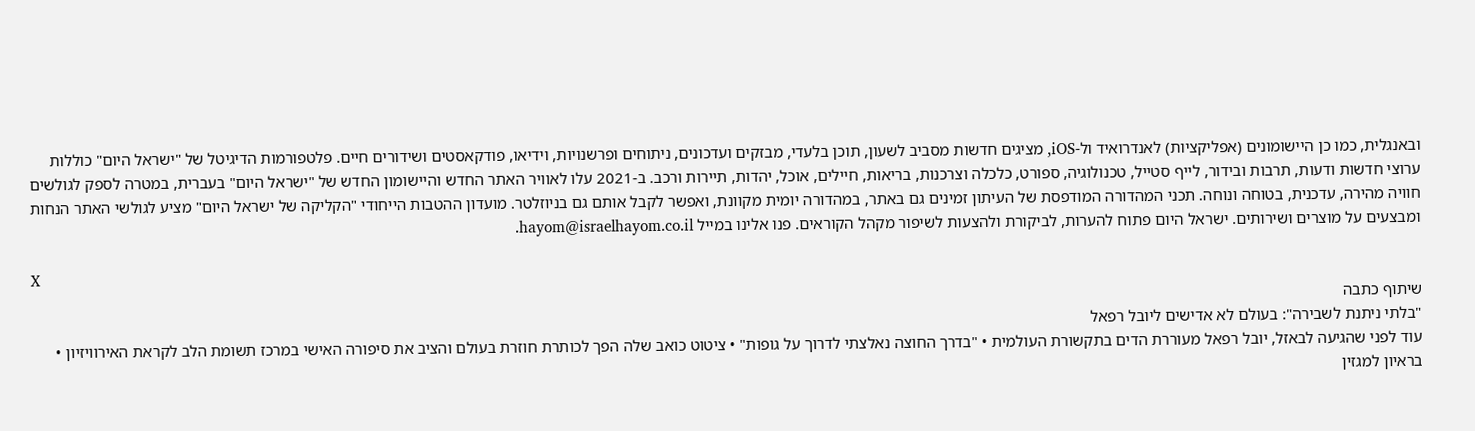ובאנגלית, כמו כן היישומונים (אפליקציות) לאנדרואיד ול-iOS, מציגים חדשות מסביב לשעון, תוכן בלעדי, מבזקים ועדכונים, ניתוחים ופרשנויות, וידיאו, פודקאסטים ושידורים חיים. פלטפורמות הדיגיטל של "ישראל היום" כוללות ערוצי חדשות ודעות, תרבות ובידור, לייף סטייל, טכנולוגיה, ספורט, כלכלה וצרכנות, בריאות, חיילים, אוכל, יהדות, תיירות ורכב. ב-2021 עלו לאוויר האתר החדש והיישומון החדש של "ישראל היום" בעברית, במטרה לספק לגולשים חוויה מהירה, עדכנית, בטוחה ונוחה. תכני המהדורה המודפסת של העיתון זמינים גם באתר, במהדורה יומית מקוונת, ואפשר לקבל אותם גם בניוזלטר. מועדון ההטבות הייחודי "הקליקה של ישראל היום" מציע לגולשי האתר הנחות ומבצעים על מוצרים ושירותים. ישראל היום פתוח להערות, לביקורת ולהצעות לשיפור מקהל הקוראים. פנו אלינו במייל hayom@israelhayom.co.il.

X
שיתוף כתבה
"בלתי ניתנת לשבירה": בעולם לא אדישים ליובל רפאל
עוד לפני שהגיעה לבאזל, יובל רפאל מעוררת הדים בתקשורת העולמית • "בדרך החוצה נאלצתי לדרוך על גופות" • ציטוט כואב שלה הפך לכותרת חוזרת בעולם והציב את סיפורה האישי במרכז תשומת הלב לקראת האירוויזיון • בראיון למגזין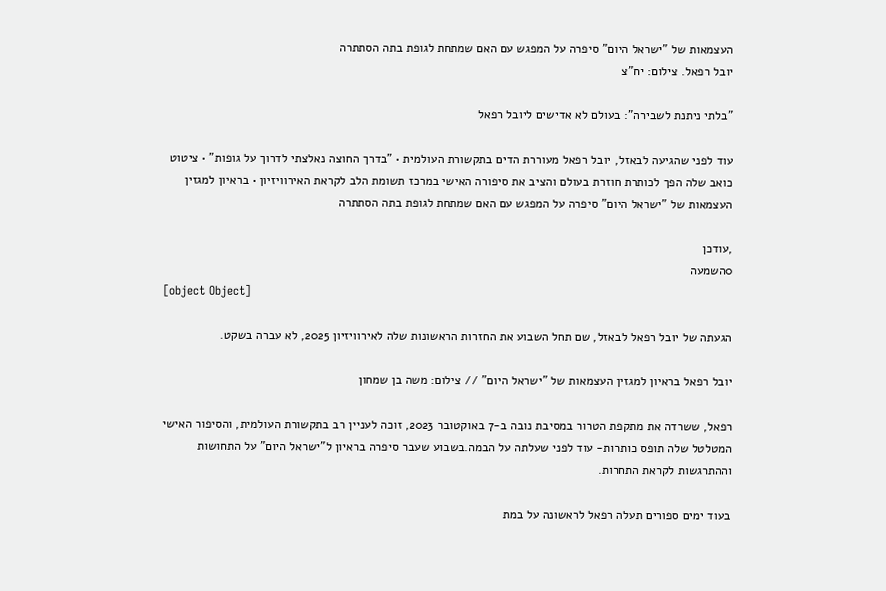העצמאות של "ישראל היום" סיפרה על המפגש עם האם שמתחת לגופת בתה הסתתרה
יובל רפאל. צילום: יח"צ

"בלתי ניתנת לשבירה": בעולם לא אדישים ליובל רפאל

עוד לפני שהגיעה לבאזל, יובל רפאל מעוררת הדים בתקשורת העולמית • "בדרך החוצה נאלצתי לדרוך על גופות" • ציטוט כואב שלה הפך לכותרת חוזרת בעולם והציב את סיפורה האישי במרכז תשומת הלב לקראת האירוויזיון • בראיון למגזין העצמאות של "ישראל היום" סיפרה על המפגש עם האם שמתחת לגופת בתה הסתתרה

,עודכן
0השמעה
[object Object]

הגעתה של יובל רפאל לבאזל, שם תחל השבוע את החזרות הראשונות שלה לאירוויזיון 2025, לא עברה בשקט.

יובל רפאל בראיון למגזין העצמאות של "ישראל היום" // צילום: משה בן שמחון

רפאל, ששרדה את מתקפת הטרור במסיבת נובה ב-7 באוקטובר 2023, זוכה לעניין רב בתקשורת העולמית, והסיפור האישי המטלטל שלה תופס כותרות- עוד לפני שעלתה על הבמה.בשבוע שעבר סיפרה בראיון ל"ישראל היום" על התחושות וההתרגשות לקראת התחרות.

בעוד ימים ספורים תעלה רפאל לראשונה על במת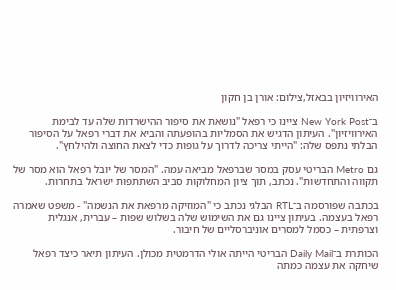האירוויזיון בבאזל,צילום: אורן בן חקון

ב־New York Post ציינו כי רפאל "נושאת את סיפור ההישרדות שלה עד לבימת האירוויזיון". העיתון הדגיש את הסמליות בהופעתה והביא את דברי רפאל על הסיפור הבלתי נתפס שלה: "הייתי צריכה לדרוך על גופות כדי לצאת החוצה ולהילחץ".

גם Metro הבריטי עסק במסר שברפאל מביאה עמה. "המסר של יובל רפאל הוא מסר של תקווה והתחדשות". נכתב, תוך ציון המחלוקות סביב השתתפות ישראל בתחרות.

בכתבה שפורסמה ב־RTL הבלגי נכתב כי "המוזיקה מרפאת את הנשמה" - משפט שאמרה רפאל בעצמה. בעיתון ציינו גם את השימוש שלה בשלוש שפות – עברית, אנגלית וצרפתית – כסמל למסרים אוניברסליים של חיבור.

הכותרת ב־Daily Mail הבריטי הייתה אולי הדרמטית מכולן. העיתון תיאר כיצד רפאל שיחקה את עצמה כמתה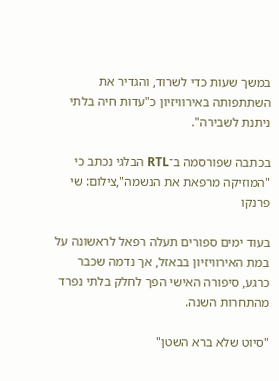במשך שעות כדי לשרוד, והגדיר את השתתפותה באירוויזיון כ"עדות חיה בלתי ניתנת לשבירה".

בכתבה שפורסמה ב־RTL הבלגי נכתב כי "המוזיקה מרפאת את הנשמה",צילום: שי פרנקו

בעוד ימים ספורים תעלה רפאל לראשונה על במת האירוויזיון בבאזל, אך נדמה שכבר כרגע, סיפורה האישי הפך לחלק בלתי נפרד מהתחרות השנה.

"סיוט שלא ברא השטן"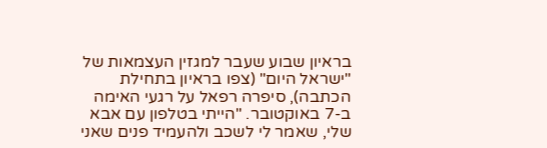בראיון שבוע שעבר למגזין העצמאות של "ישראל היום" (צפו בראיון בתחילת הכתבה), סיפרה רפאל על רגעי האימה ב-7 באוקטובר. "הייתי בטלפון עם אבא שלי, שאמר לי לשכב ולהעמיד פנים שאני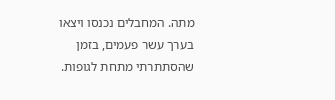מתה. המחבלים נכנסו ויצאו בערך עשר פעמים, בזמן שהסתתרתי מתחת לגופות.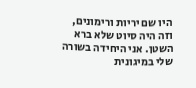היו שם יריות ורימונים, וזה היה סיוט שלא ברא השטן. אני היחידה בשורה שלי במיגונית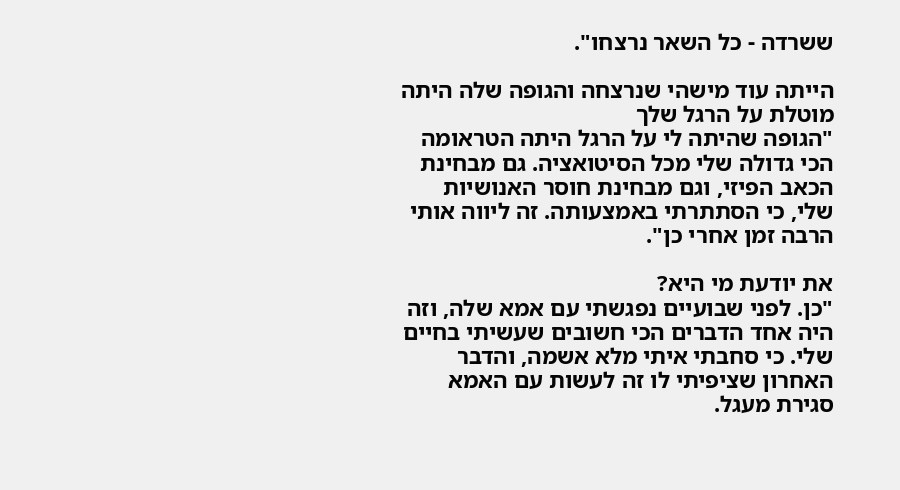ששרדה - כל השאר נרצחו".

הייתה עוד מישהי שנרצחה והגופה שלה היתה מוטלת על הרגל שלך
"הגופה שהיתה לי על הרגל היתה הטראומה הכי גדולה שלי מכל הסיטואציה. גם מבחינת הכאב הפיזי, וגם מבחינת חוסר האנושיות שלי, כי הסתתרתי באמצעותה. זה ליווה אותי הרבה זמן אחרי כן".

את יודעת מי היא?
"כן. לפני שבועיים נפגשתי עם אמא שלה, וזה היה אחד הדברים הכי חשובים שעשיתי בחיים שלי. כי סחבתי איתי מלא אשמה, והדבר האחרון שציפיתי לו זה לעשות עם האמא סגירת מעגל.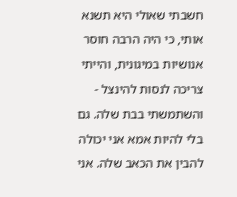חשבתי שאולי היא תשנא אותי, כי היה הרבה חוסר אנושיות במיגונית, והייתי צריכה לנסות להינצל - והשתמשתי בבת שלה. גם בלי להיות אמא אני יכולה להבין את הכאב שלה. אני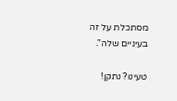מסתכלת על זה בעיניים שלה".

טעינו? נתקן!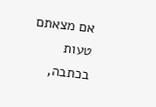אם מצאתם טעות בכתבה,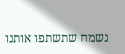נשמח שתשתפו אותנו